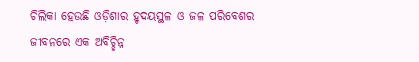ଚିଲିକା ହେଉଛି ଓଡ଼ିଶାର ହୃଦୟସ୍ଥଳ ଓ ଜଳ ପରିବେଶର ଜୀବନରେ ଏକ ଅବିଚ୍ଛିନ୍ନ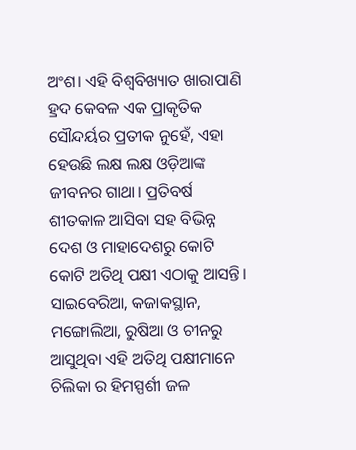ଅଂଶ। ଏହି ବିଶ୍ୱବିଖ୍ୟାତ ଖାରାପାଣି ହ୍ରଦ କେବଳ ଏକ ପ୍ରାକୃତିକ ସୌନ୍ଦର୍ୟର ପ୍ରତୀକ ନୁହେଁ, ଏହା ହେଉଛି ଲକ୍ଷ ଲକ୍ଷ ଓଡ଼ିଆଙ୍କ ଜୀବନର ଗାଥା। ପ୍ରତିବର୍ଷ ଶୀତକାଳ ଆସିବା ସହ ବିଭିନ୍ନ ଦେଶ ଓ ମାହାଦେଶରୁ କୋଟି କୋଟି ଅତିଥି ପକ୍ଷୀ ଏଠାକୁ ଆସନ୍ତି। ସାଇବେରିଆ, କଜାକସ୍ଥାନ, ମଙ୍ଗୋଲିଆ, ରୁଷିଆ ଓ ଚୀନରୁ ଆସୁଥିବା ଏହି ଅତିଥି ପକ୍ଷୀମାନେ ଚିଲିକା ର ହିମସ୍ପର୍ଶୀ ଜଳ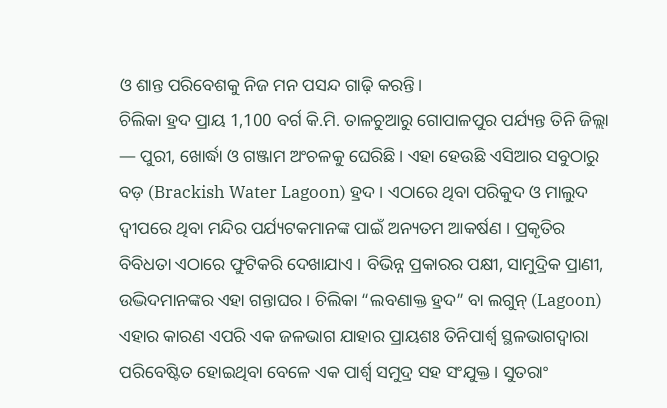ଓ ଶାନ୍ତ ପରିବେଶକୁ ନିଜ ମନ ପସନ୍ଦ ଗାଢ଼ି କରନ୍ତି।
ଚିଲିକା ହ୍ରଦ ପ୍ରାୟ 1,100 ବର୍ଗ କି.ମି. ତାଳଚୁଆରୁ ଗୋପାଳପୁର ପର୍ଯ୍ୟନ୍ତ ତିନି ଜିଲ୍ଲା — ପୁରୀ, ଖୋର୍ଦ୍ଧା ଓ ଗଞ୍ଜାମ ଅଂଚଳକୁ ଘେରିଛି। ଏହା ହେଉଛି ଏସିଆର ସବୁଠାରୁ ବଡ଼ (Brackish Water Lagoon) ହ୍ରଦ । ଏଠାରେ ଥିବା ପରିକୁଦ ଓ ମାଲୁଦ ଦ୍ୱୀପରେ ଥିବା ମନ୍ଦିର ପର୍ଯ୍ୟଟକମାନଙ୍କ ପାଇଁ ଅନ୍ୟତମ ଆକର୍ଷଣ । ପ୍ରକୃତିର ବିବିଧତା ଏଠାରେ ଫୁଟିକରି ଦେଖାଯାଏ । ବିଭିନ୍ନ ପ୍ରକାରର ପକ୍ଷୀ, ସାମୁଦ୍ରିକ ପ୍ରାଣୀ, ଉଦ୍ଭିଦମାନଙ୍କର ଏହା ଗନ୍ତାଘର । ଚିଲିକା “ଲବଣାକ୍ତ ହ୍ରଦ” ବା ଲଗୁନ୍ (Lagoon) ଏହାର କାରଣ ଏପରି ଏକ ଜଳଭାଗ ଯାହାର ପ୍ରାୟଶଃ ତିନିପାର୍ଶ୍ୱ ସ୍ଥଳଭାଗଦ୍ୱାରା ପରିବେଷ୍ଟିତ ହୋଇଥିବା ବେଳେ ଏକ ପାର୍ଶ୍ୱ ସମୁଦ୍ର ସହ ସଂଯୁକ୍ତ। ସୁତରାଂ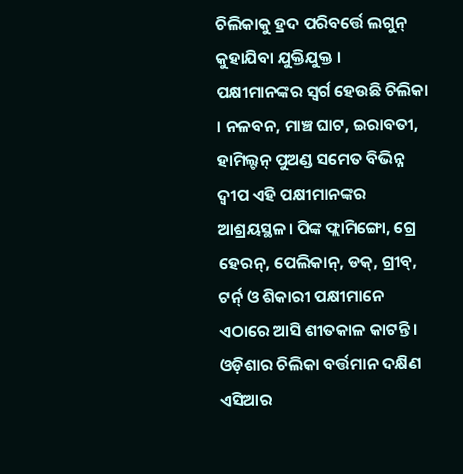ଚିଲିକାକୁ ହ୍ରଦ ପରିବର୍ତ୍ତେ ଲଗୁନ୍ କୁହାଯିବା ଯୁକ୍ତିଯୁକ୍ତ ।
ପକ୍ଷୀମାନଙ୍କର ସ୍ୱର୍ଗ ହେଉଛି ଚିଲିକା । ନଳବନ, ମାଞ୍ଚ ଘାଟ, ଇରାବତୀ, ହାମିଲ୍ଟନ୍ ପୁଅଣ୍ଡ ସମେତ ବିଭିନ୍ନ ଦ୍ୱୀପ ଏହି ପକ୍ଷୀମାନଙ୍କର ଆଶ୍ରୟସ୍ଥଳ। ପିଙ୍କ ଫ୍ଲାମିଙ୍ଗୋ, ଗ୍ରେ ହେରନ୍, ପେଲିକାନ୍, ଡକ୍, ଗ୍ରୀବ୍, ଟର୍ନ୍ ଓ ଶିକାରୀ ପକ୍ଷୀମାନେ ଏଠାରେ ଆସି ଶୀତକାଳ କାଟନ୍ତି। ଓଡ଼ିଶାର ଚିଲିକା ବର୍ତ୍ତମାନ ଦକ୍ଷିଣ ଏସିଆର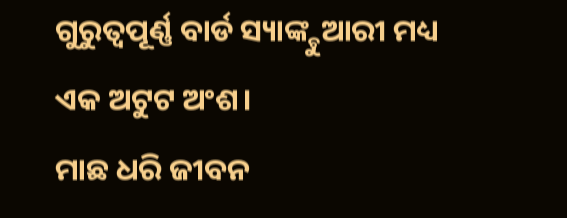ଗୁରୁତ୍ୱପୂର୍ଣ୍ଣ ବାର୍ଡ ସ୍ୟାଙ୍କ୍ଚୁଆରୀ ମଧ୍ୟ ଏକ ଅଟୁଟ ଅଂଶ।
ମାଛ ଧରି ଜୀବନ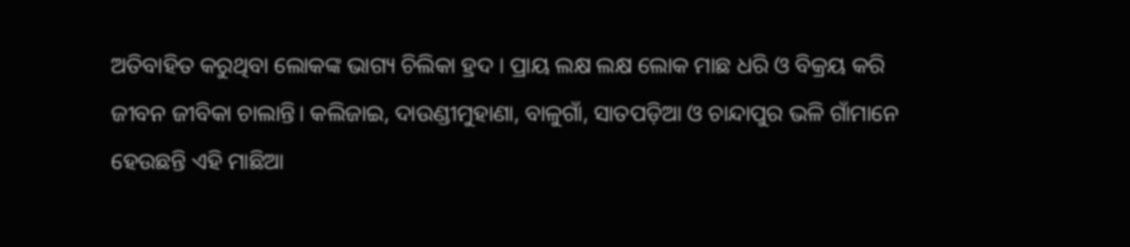ଅତିବାହିତ କରୁଥିବା ଲୋକଙ୍କ ଭାଗ୍ୟ ଚିଲିକା ହ୍ରଦ । ପ୍ରାୟ ଲକ୍ଷ ଲକ୍ଷ ଲୋକ ମାଛ ଧରି ଓ ବିକ୍ରୟ କରି ଜୀବନ ଜୀବିକା ଚାଲାନ୍ତି। କଲିଜାଇ, ଦାଉଣ୍ଡୀମୁହାଣା, ବାଳୁଗାଁ, ସାତପଡ଼ିଆ ଓ ଚାନ୍ଦାପୁର ଭଳି ଗାଁମାନେ ହେଉଛନ୍ତି ଏହି ମାଛିଆ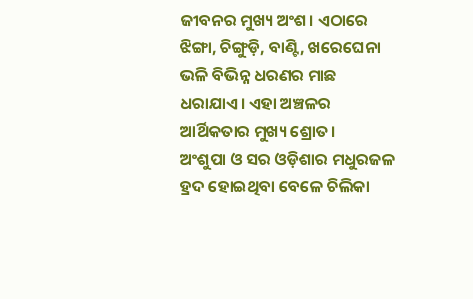ଜୀବନର ମୁଖ୍ୟ ଅଂଶ। ଏଠାରେ ଝିଙ୍ଗା, ଚିଙ୍ଗୁଡ଼ି, ବାଣ୍ଟି, ଖରେଘେନା ଭଳି ବିଭିନ୍ନ ଧରଣର ମାଛ ଧରାଯାଏ। ଏହା ଅଞ୍ଚଳର ଆର୍ଥିକତାର ମୁଖ୍ୟ ଶ୍ରୋତ।
ଅଂଶୁପା ଓ ସର ଓଡ଼ିଶାର ମଧୁରଜଳ ହ୍ରଦ ହୋଇଥିବା ବେଳେ ଚିଲିକା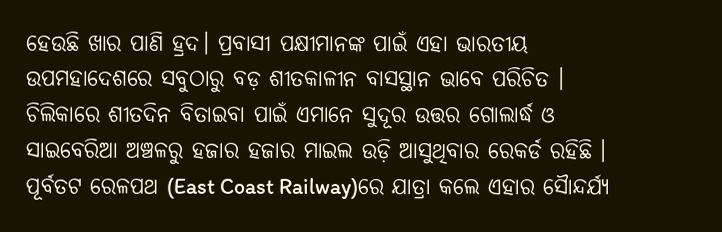ହେଉଛି ଖାର ପାଣି ହ୍ରଦ। ପ୍ରବାସୀ ପକ୍ଷୀମାନଙ୍କ ପାଇଁ ଏହା ଭାରତୀୟ ଉପମହାଦେଶରେ ସବୁଠାରୁ ବଡ଼ ଶୀତକାଳୀନ ବାସସ୍ଥାନ ଭାବେ ପରିଚିତ । ଚିଲିକାରେ ଶୀତଦିନ ବିତାଇବା ପାଇଁ ଏମାନେ ସୁଦୂର ଉତ୍ତର ଗୋଲାର୍ଦ୍ଧ ଓ ସାଇବେରିଆ ଅଞ୍ଚଳରୁ ହଜାର ହଜାର ମାଇଲ ଉଡ଼ି ଆସୁଥିବାର ରେକର୍ଡ ରହିଛି ।
ପୂର୍ବତଟ ରେଳପଥ (East Coast Railway)ରେ ଯାତ୍ରା କଲେ ଏହାର ସୈାନ୍ଦର୍ଯ୍ୟ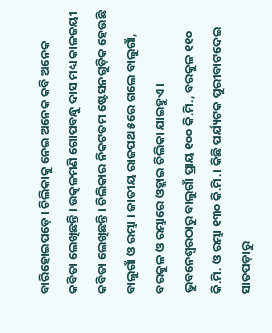ବାରିହୋଇପଡ଼େ । ଚିଲିକାକୁ ନେଇ ଅନେକ କବି ଅନେକ କବିତା ଲେଖିଛନ୍ତି । ଉତ୍କଳମଣି ଗୋପବନ୍ଧୁ ଦାସ ମଧ୍ୟ କାଳଜୟୀ କବିତା ଲେଖିଛନ୍ତି । ଚିଲିକାର ନିକଟତମ ଷ୍ଟେସନଗୁଡ଼ିକ ହେଉଛି ବାଲୁଗାଁ ଓ ରମ୍ଭା । ଜାତୀୟ ରାଜପଥ ୫ରେ ଗଲେ ବାଲୁଗାଁ, ବରକୁଳ ଓ ରମ୍ଭାରେ ଓହ୍ଲାଇ ଚିଲିକା ଯାଇହୁଏ। ଭୁବନେଶ୍ୱରଠାରୁ ବାଲୁଗାଁ ପ୍ରାୟ ୧୦୦ କି.ମି., ବରକୁଳ ୧୧୦ କି.ମି. ଓ ରମ୍ଭା ୧୩୦ କି.ମି.। କିଛି ପର୍ଯ୍ୟଟକ ପୁରୀବାଟଦେଇ ସାତପଡ଼ାରୁ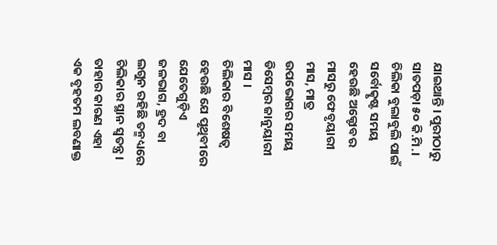ଯାଇଥାନ୍ତି । ପୁରୀଠାରୁ ସାତପଡ଼ା ୫୦ କି.ମି.। ଚିଲିକା ବୁଲାବୁଲି ପାଇଁ ସର୍ବୋତ୍କୃଷ୍ଟ ସମୟ ହେଉଛି ଅକ୍ଟୋବର ମାସରୁ ଫେବୃୟାରୀ ମାସ, ମାତ୍ର ଉପଭୋଗର ସମୟ ଡିସେମ୍ବର ଜାନୁୟାରୀ ମାସ ।
ଚିଲିକାର ବିଶେଷତ୍ୱ ହେଉଛି ଯେ ପୃଥିବୀରେ ଯେତେଗୁଡ଼ିଏ ଜଳଭାଗ, ହ୍ରଦ ବା ଲଗୁନ ରହିଛି ତନ୍ମଧ୍ୟରେ ଚିଲିକାର ସ୍ଥାନ ସ୍ୱତନ୍ତ୍ର। ତାହାର କାରଣ ଏହା ଏକ ବୃହତମ ଲବଣାକ୍ତ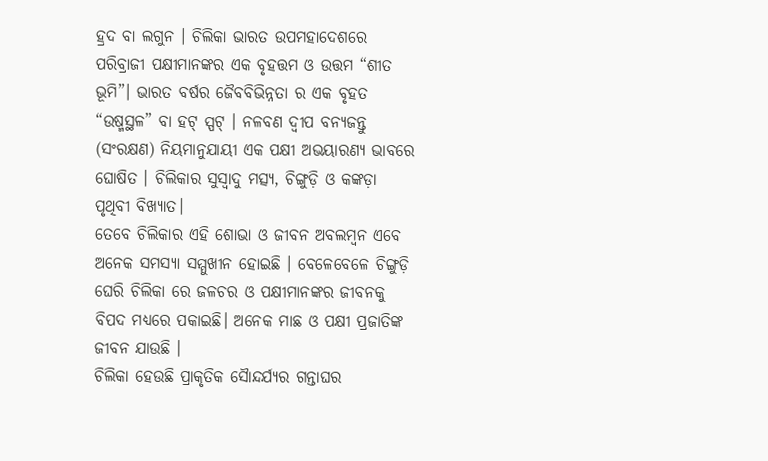ହ୍ରଦ ବା ଲଗୁନ । ଚିଲିକା ଭାରତ ଉପମହାଦେଶରେ ପରିବ୍ରାଜୀ ପକ୍ଷୀମାନଙ୍କର ଏକ ବୃହତ୍ତମ ଓ ଉତ୍ତମ “ଶୀତ ଭୂମି”। ଭାରତ ବର୍ଷର ଜୈବବିଭିନ୍ନତା ର ଏକ ବୃହତ “ଉଷ୍ମସ୍ଥଳ” ବା ହଟ୍ ସ୍ପଟ୍ । ନଳବଣ ଦ୍ୱୀପ ବନ୍ୟଜନ୍ତୁ (ସଂରକ୍ଷଣ) ନିୟମାନୁଯାୟୀ ଏକ ପକ୍ଷୀ ଅଭୟାରଣ୍ୟ ଭାବରେ ଘୋଷିତ । ଚିଲିକାର ସୁସ୍ୱାଦୁ ମତ୍ସ୍ୟ, ଚିଙ୍ଗୁଡ଼ି ଓ କଙ୍କଡ଼ା ପୃଥିବୀ ବିଖ୍ୟାତ।
ତେବେ ଚିଲିକାର ଏହି ଶୋଭା ଓ ଜୀବନ ଅବଲମ୍ବନ ଏବେ ଅନେକ ସମସ୍ୟା ସମ୍ମୁଖୀନ ହୋଇଛି । ବେଳେବେଳେ ଚିଙ୍ଗୁଡ଼ି ଘେରି ଚିଲିକା ରେ ଜଳଚର ଓ ପକ୍ଷୀମାନଙ୍କର ଜୀବନକୁ ବିପଦ ମଧ୍ୟରେ ପକାଇଛି। ଅନେକ ମାଛ ଓ ପକ୍ଷୀ ପ୍ରଜାତିଙ୍କ ଜୀବନ ଯାଉଛି ।
ଚିଲିକା ହେଉଛି ପ୍ରାକୃତିକ ସୈାନ୍ଦର୍ଯ୍ୟର ଗନ୍ତାଘର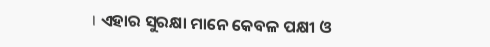। ଏହାର ସୁରକ୍ଷା ମାନେ କେବଳ ପକ୍ଷୀ ଓ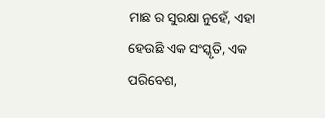ମାଛ ର ସୁରକ୍ଷା ନୁହେଁ, ଏହା ହେଉଛି ଏକ ସଂସ୍କୃତି, ଏକ ପରିବେଶ,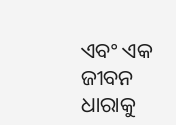ଏବଂ ଏକ ଜୀବନ ଧାରାକୁ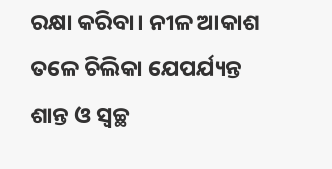ରକ୍ଷା କରିବା। ନୀଳ ଆକାଶ ତଳେ ଚିଲିକା ଯେପର୍ଯ୍ୟନ୍ତ ଶାନ୍ତ ଓ ସ୍ୱଚ୍ଛ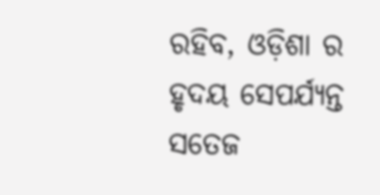ରହିବ, ଓଡ଼ିଶା ର ହୃଦୟ ସେପର୍ଯ୍ୟନ୍ତ ସତେଜ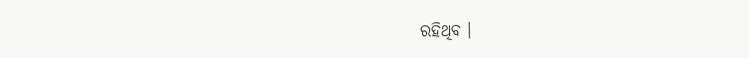ରହିଥିବ ।